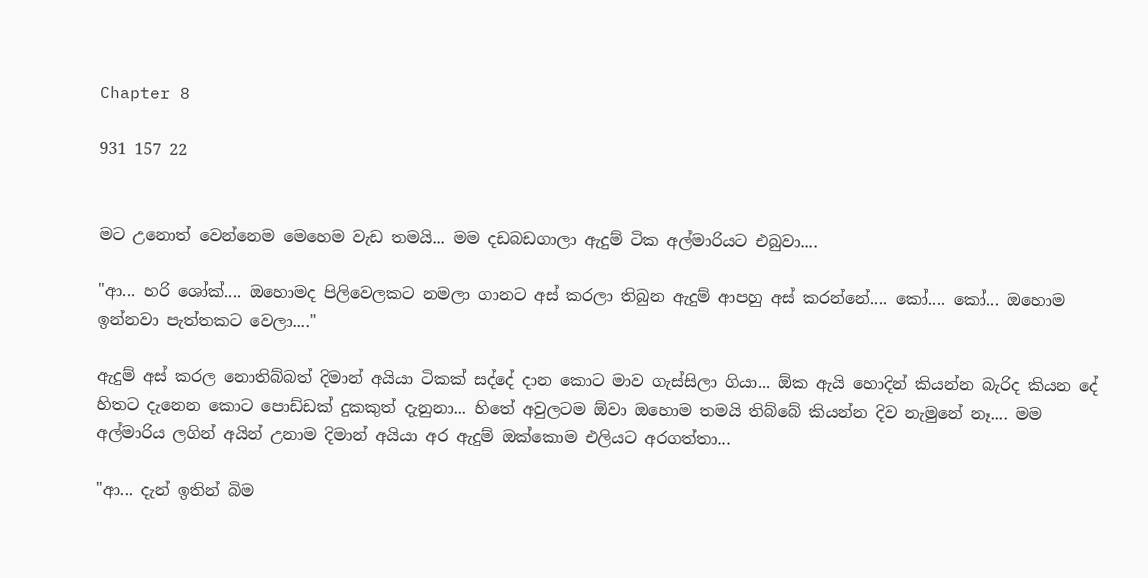Chapter 8

931 157 22


මට උනොත් වෙන්නෙම මෙහෙම වැඩ තමයි... මම දඩබඩගාලා ඇදුම් ටික අල්මාරියට එබුවා....

"ආ... හරි ශෝක්.... ඔහොමද පිලිවෙලකට නමලා ගානට අස් කරලා තිබුන ඇදුම් ආපහු අස් කරන්නේ.... කෝ.... කෝ... ඔහොම ඉන්නවා පැත්තකට වෙලා...."

ඇදුම් අස් කරල නොතිබ්බත් දිමාන් අයියා ටිකක් සද්දේ දාන කොට මාව ගැස්සිලා ගියා... ඕක ඇයි හොදින් කියන්න බැරිද කියන දේ හිතට දැනෙන කොට පොඩ්ඩක් දුකකුත් දැනුනා... හිතේ අවුලටම ඕවා ඔහොම තමයි තිබ්බේ කියන්න දිව නැමුනේ නෑ.... මම අල්මාරිය ලගින් අයින් උනාම දිමාන් අයියා අර ඇදුම් ඔක්කොම එලියට අරගත්තා...

"ආ... දැන් ඉතින් බිම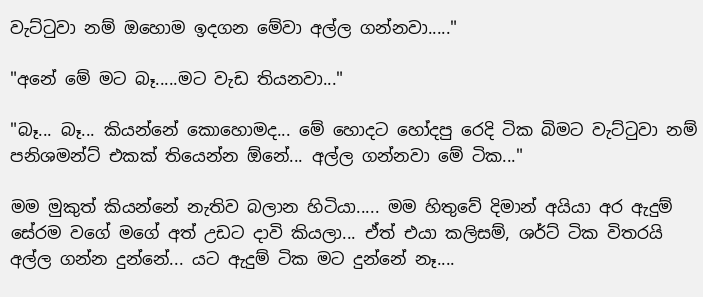වැට්ටුවා නම් ඔහොම ඉදගන මේවා අල්ල ගන්නවා....."

"අනේ මේ මට බෑ.....මට වැඩ තියනවා..."

"බෑ... බෑ... කියන්නේ කොහොමද... මේ හොදට හෝදපු රෙදි ටික බිමට වැට්ටුවා නම් පනිශමන්ට් එකක් තියෙන්න ඕනේ... අල්ල ගන්නවා මේ ටික..."

මම මුකුත් කියන්නේ නැතිව බලාන හිටියා..... මම හිතුවේ දිමාන් අයියා අර ඇදුම් සේරම වගේ මගේ අත් උඩට දාවි කියලා... ඒත් එයා කලිසම්, ශර්ට් ටික විතරයි අල්ල ගන්න දුන්නේ... යට ඇදුම් ටික මට දුන්නේ නෑ....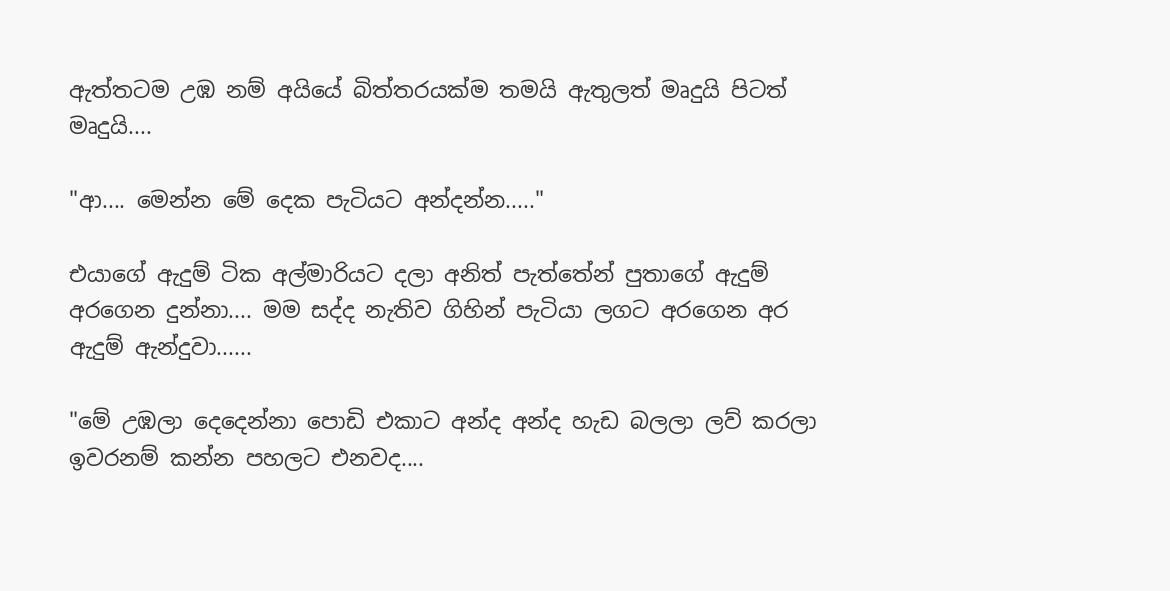ඇත්තටම උඹ නම් අයියේ බිත්තරයක්ම තමයි ඇතුලත් මෘදුයි පිටත් මෘදුයි....

"ආ.... මෙන්න මේ දෙක පැටියට අන්දන්න....."

එයාගේ ඇදුම් ටික අල්මාරියට දලා අනිත් පැත්තේන් පුතාගේ ඇදුම් අරගෙන දුන්නා.... මම සද්ද නැතිව ගිහින් පැටියා ලගට අරගෙන අර ඇදුම් ඇන්දුවා......

"මේ උඹලා දෙදෙන්නා පොඩි එකාට අන්ද අන්ද හැඩ බලලා ලව් කරලා ඉවරනම් කන්න පහලට එනවද....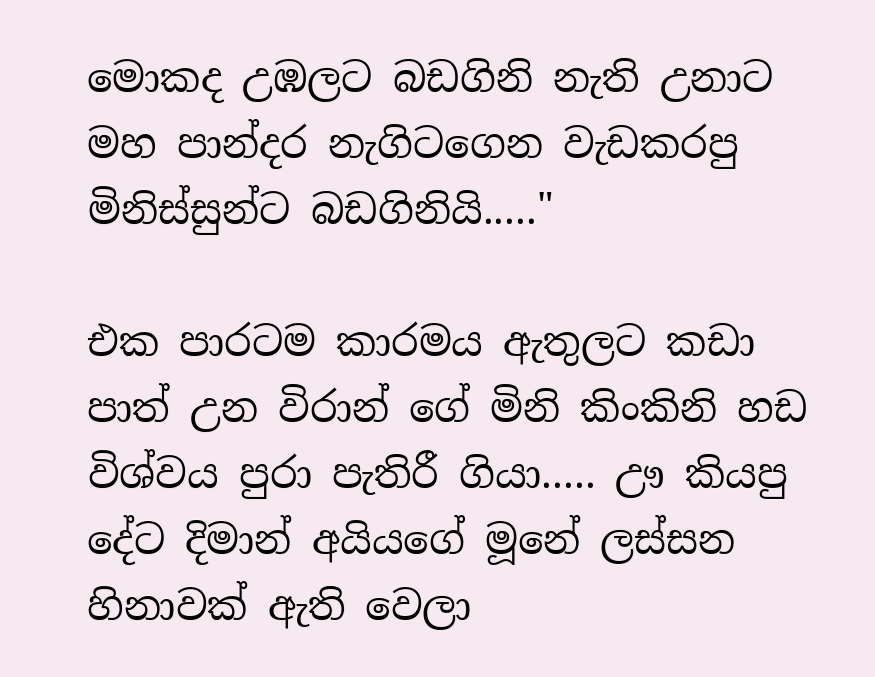මොකද උඹලට බඩගිනි නැති උනාට මහ පාන්දර නැගිටගෙන වැඩකරපු මිනිස්සුන්ට බඩගිනියි....."

එක පාරටම කාරමය ඇතුලට කඩා පාත් උන විරාන් ගේ මිනි කිංකිනි හඩ විශ්වය පුරා පැතිරී ගියා..... ඌ කියපු දේට දිමාන් අයියගේ මූනේ ලස්සන හිනාවක් ඇති වෙලා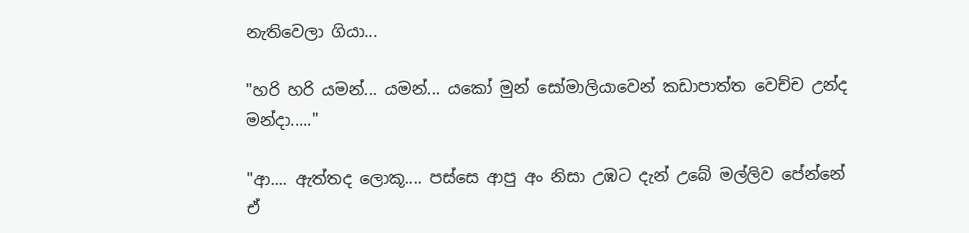නැතිවෙලා ගියා...

"හරි හරි යමන්... යමන්... යකෝ මුන් සෝමාලියාවෙන් කඩාපාත්ත වෙච්ච උන්ද මන්දා....."

"ආ.... ඇත්තද ලොකූ.... පස්සෙ ආපු අං නිසා උඹට දැන් උබේ මල්ලිව පේන්නේ ඒ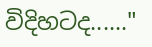විදිහටද......"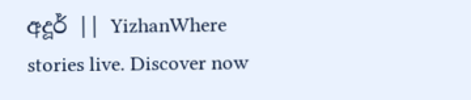අදූර් || YizhanWhere stories live. Discover now